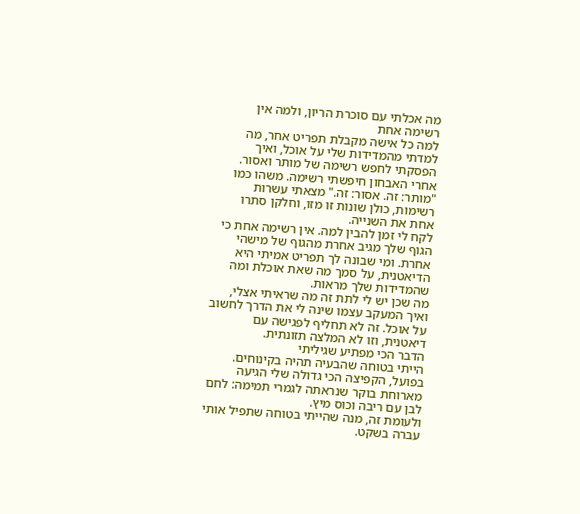מה אכלתי עם סוכרת הריון, ולמה אין רשימה אחת
למה כל אישה מקבלת תפריט אחר, מה למדתי מהמדידות שלי על אוכל, ואיך הפסקתי לחפש רשימה של מותר ואסור.
אחרי האבחון חיפשתי רשימה. משהו כמו "מותר: זה. אסור: זה." מצאתי עשרות רשימות, כולן שונות זו מזו, וחלקן סתרו אחת את השנייה.
לקח לי זמן להבין למה. אין רשימה אחת כי הגוף שלך מגיב אחרת מהגוף של מישהי אחרת. ומי שבונה לך תפריט אמיתי היא הדיאטנית, על סמך מה שאת אוכלת ומה שהמדידות שלך מראות.
מה שכן יש לי לתת זה מה שראיתי אצלי, ואיך המעקב עצמו שינה לי את הדרך לחשוב על אוכל. זה לא תחליף לפגישה עם דיאטנית, וזו לא המלצה תזונתית.
הדבר הכי מפתיע שגיליתי
הייתי בטוחה שהבעיה תהיה בקינוחים. בפועל, הקפיצה הכי גדולה שלי הגיעה מארוחת בוקר שנראתה לגמרי תמימה: לחם לבן עם ריבה וכוס מיץ.
ולעומת זה, מנה שהייתי בטוחה שתפיל אותי עברה בשקט.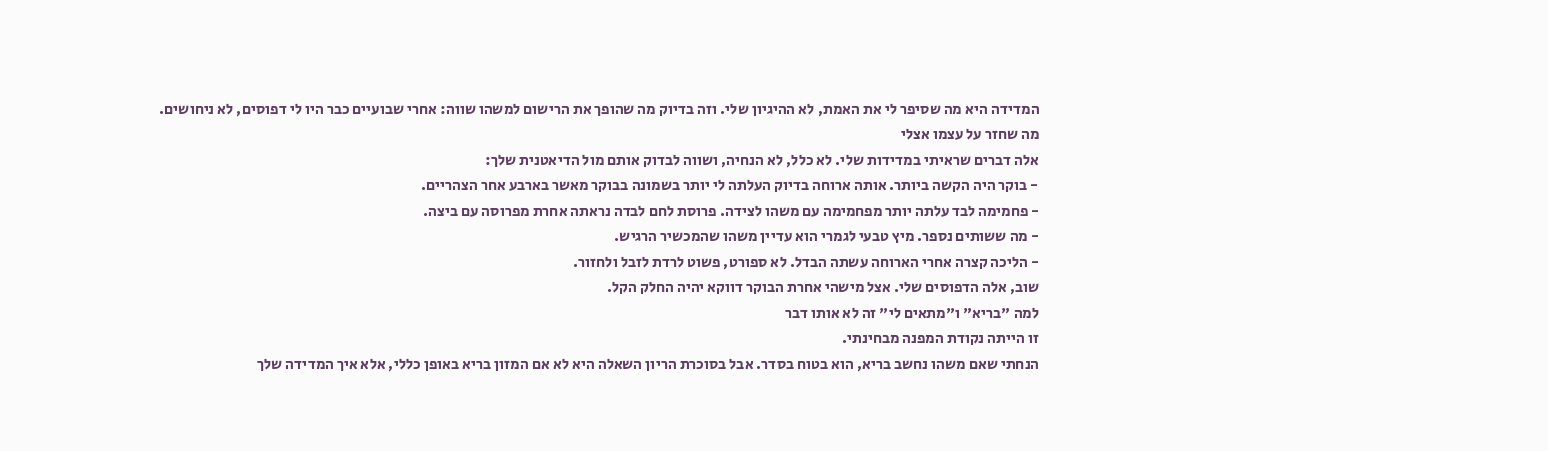המדידה היא מה שסיפר לי את האמת, לא ההיגיון שלי. וזה בדיוק מה שהופך את הרישום למשהו שווה: אחרי שבועיים כבר היו לי דפוסים, לא ניחושים.
מה שחזר על עצמו אצלי
אלה דברים שראיתי במדידות שלי. לא כלל, לא הנחיה, ושווה לבדוק אותם מול הדיאטנית שלך:
- בוקר היה הקשה ביותר. אותה ארוחה בדיוק העלתה לי יותר בשמונה בבוקר מאשר בארבע אחר הצהריים.
- פחמימה לבד עלתה יותר מפחמימה עם משהו לצידה. פרוסת לחם לבדה נראתה אחרת מפרוסה עם ביצה.
- מה ששותים נספר. מיץ טבעי לגמרי הוא עדיין משהו שהמכשיר הרגיש.
- הליכה קצרה אחרי הארוחה עשתה הבדל. לא ספורט, פשוט לרדת לזבל ולחזור.
שוב, אלה הדפוסים שלי. אצל מישהי אחרת הבוקר דווקא יהיה החלק הקל.
למה "בריא" ו"מתאים לי" זה לא אותו דבר
זו הייתה נקודת המפנה מבחינתי.
הנחתי שאם משהו נחשב בריא, הוא בטוח בסדר. אבל בסוכרת הריון השאלה היא לא אם המזון בריא באופן כללי, אלא איך המדידה שלך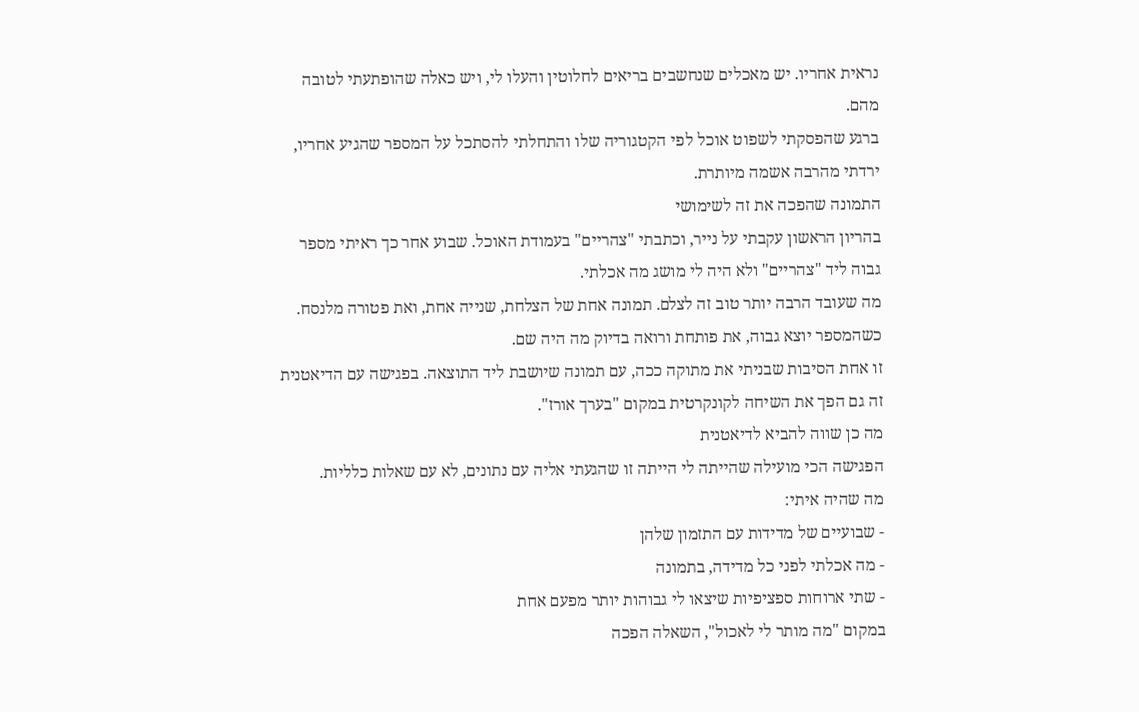נראית אחריו. יש מאכלים שנחשבים בריאים לחלוטין והעלו לי, ויש כאלה שהופתעתי לטובה מהם.
ברגע שהפסקתי לשפוט אוכל לפי הקטגוריה שלו והתחלתי להסתכל על המספר שהגיע אחריו, ירדתי מהרבה אשמה מיותרת.
התמונה שהפכה את זה לשימושי
בהריון הראשון עקבתי על נייר, וכתבתי "צהריים" בעמודת האוכל. שבוע אחר כך ראיתי מספר גבוה ליד "צהריים" ולא היה לי מושג מה אכלתי.
מה שעובד הרבה יותר טוב זה לצלם. תמונה אחת של הצלחת, שנייה אחת, ואת פטורה מלנסח. כשהמספר יוצא גבוה, את פותחת ורואה בדיוק מה היה שם.
זו אחת הסיבות שבניתי את מתוקה ככה, עם תמונה שיושבת ליד התוצאה. בפגישה עם הדיאטנית זה גם הפך את השיחה לקונקרטית במקום "בערך אורז".
מה כן שווה להביא לדיאטנית
הפגישה הכי מועילה שהייתה לי הייתה זו שהגעתי אליה עם נתונים, לא עם שאלות כלליות.
מה שהיה איתי:
- שבועיים של מדידות עם התזמון שלהן
- מה אכלתי לפני כל מדידה, בתמונה
- שתי ארוחות ספציפיות שיצאו לי גבוהות יותר מפעם אחת
במקום "מה מותר לי לאכול", השאלה הפכה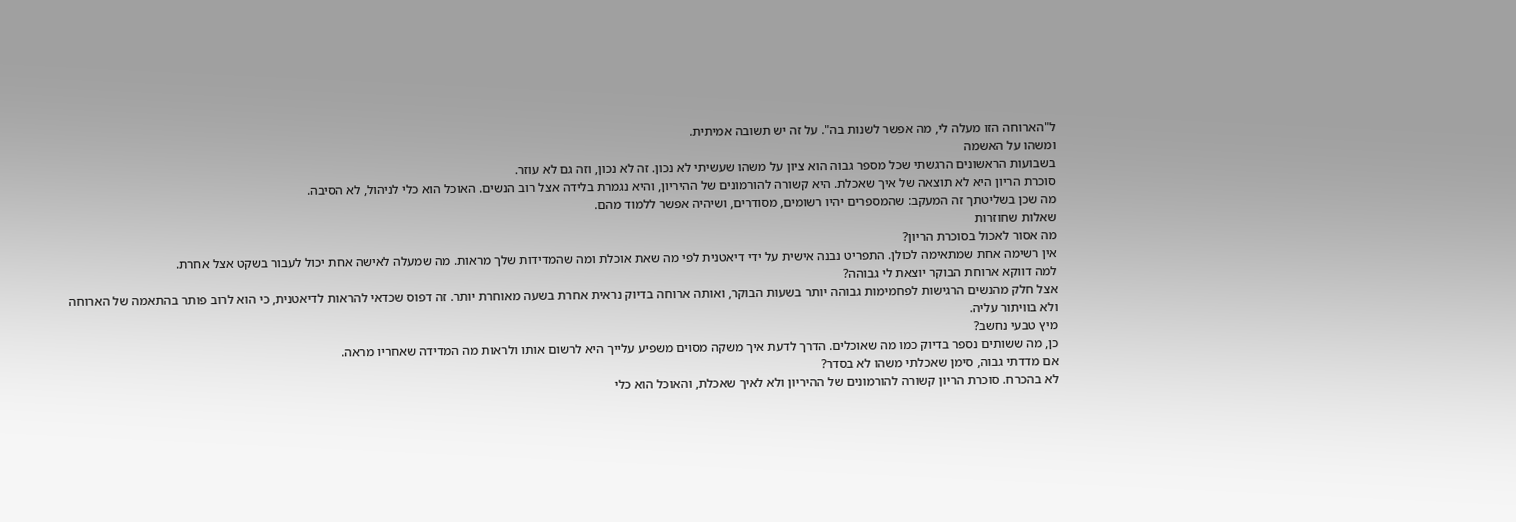ל"הארוחה הזו מעלה לי, מה אפשר לשנות בה". על זה יש תשובה אמיתית.
ומשהו על האשמה
בשבועות הראשונים הרגשתי שכל מספר גבוה הוא ציון על משהו שעשיתי לא נכון. זה לא נכון, וזה גם לא עוזר.
סוכרת הריון היא לא תוצאה של איך שאכלת. היא קשורה להורמונים של ההיריון, והיא נגמרת בלידה אצל רוב הנשים. האוכל הוא כלי לניהול, לא הסיבה.
מה שכן בשליטתך זה המעקב: שהמספרים יהיו רשומים, מסודרים, ושיהיה אפשר ללמוד מהם.
שאלות שחוזרות
מה אסור לאכול בסוכרת הריון?
אין רשימה אחת שמתאימה לכולן. התפריט נבנה אישית על ידי דיאטנית לפי מה שאת אוכלת ומה שהמדידות שלך מראות. מה שמעלה לאישה אחת יכול לעבור בשקט אצל אחרת.
למה דווקא ארוחת הבוקר יוצאת לי גבוהה?
אצל חלק מהנשים הרגישות לפחמימות גבוהה יותר בשעות הבוקר, ואותה ארוחה בדיוק נראית אחרת בשעה מאוחרת יותר. זה דפוס שכדאי להראות לדיאטנית, כי הוא לרוב פותר בהתאמה של הארוחה ולא בוויתור עליה.
מיץ טבעי נחשב?
כן, מה ששותים נספר בדיוק כמו מה שאוכלים. הדרך לדעת איך משקה מסוים משפיע עלייך היא לרשום אותו ולראות מה המדידה שאחריו מראה.
אם מדדתי גבוה, סימן שאכלתי משהו לא בסדר?
לא בהכרח. סוכרת הריון קשורה להורמונים של ההיריון ולא לאיך שאכלת, והאוכל הוא כלי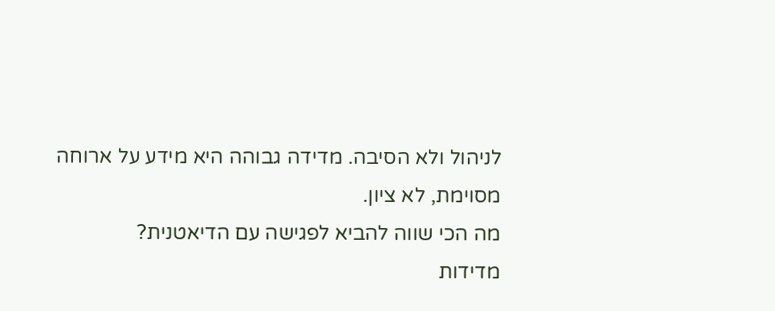לניהול ולא הסיבה. מדידה גבוהה היא מידע על ארוחה מסוימת, לא ציון.
מה הכי שווה להביא לפגישה עם הדיאטנית?
מדידות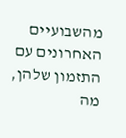מהשבועיים האחרונים עם התזמון שלהן, מה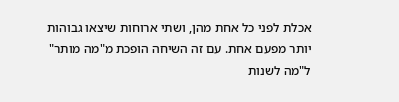אכלת לפני כל אחת מהן, ושתי ארוחות שיצאו גבוהות יותר מפעם אחת. עם זה השיחה הופכת מ"מה מותר" ל"מה לשנות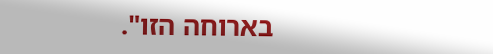בארוחה הזו".